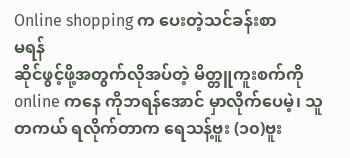Online shopping က ပေးတဲ့သင်ခန်းစာ
မရန်
ဆိုင်ဖွင့်ဖို့အတွက်လိုအပ်တဲ့ မိတ္တူကူးစက်ကို online ကနေ ကိုဘရန်အောင် မှာလိုက်ပေမဲ့၊ သူတကယ် ရလိုက်တာက ရေသန့်ဗူး (၁၀)ဗူး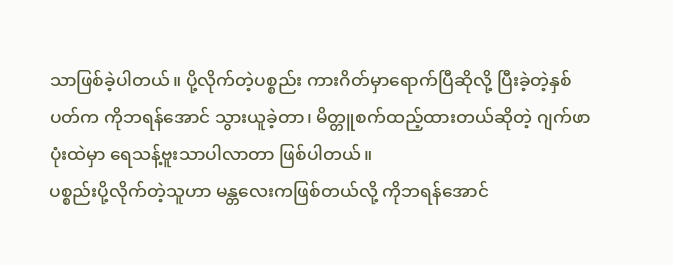သာဖြစ်ခဲ့ပါတယ်။ ပို့လိုက်တဲ့ပစ္စည်း ကားဂိတ်မှာရောက်ပြီဆိုလို့ ပြီးခဲ့တဲ့နှစ်ပတ်က ကိုဘရန်အောင် သွားယူခဲ့တာ၊ မိတ္တူစက်ထည့်ထားတယ်ဆိုတဲ့ ဂျက်ဖာပုံးထဲမှာ ရေသန့်ဗူးသာပါလာတာ ဖြစ်ပါတယ်။
ပစ္စည်းပို့လိုက်တဲ့သူဟာ မန္တလေးကဖြစ်တယ်လို့ ကိုဘရန်အောင်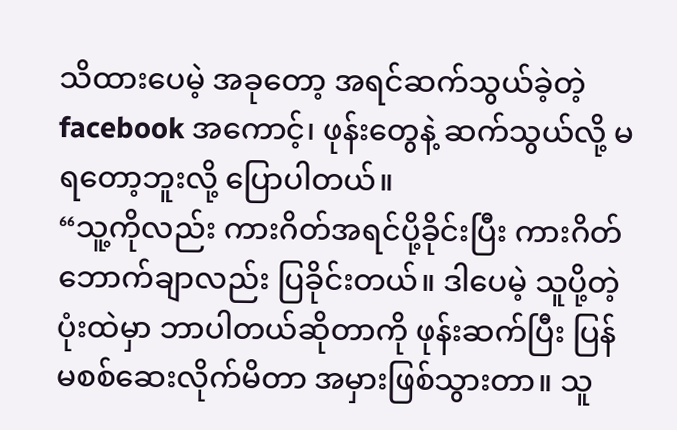သိထားပေမဲ့ အခုတော့ အရင်ဆက်သွယ်ခဲ့တဲ့ facebook အကောင့်၊ ဖုန်းတွေနဲ့ ဆက်သွယ်လို့ မရတော့ဘူးလို့ ပြောပါတယ်။
“သူ့ကိုလည်း ကားဂိတ်အရင်ပို့ခိုင်းပြီး ကားဂိတ် ဘောက်ချာလည်း ပြခိုင်းတယ်။ ဒါပေမဲ့ သူပို့တဲ့ပုံးထဲမှာ ဘာပါတယ်ဆိုတာကို ဖုန်းဆက်ပြီး ပြန်မစစ်ဆေးလိုက်မိတာ အမှားဖြစ်သွားတာ။ သူ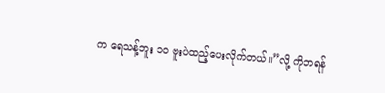က ရေသန့်ဘူး ၁၀ ဗူးပဲထည့်ပေးလိုက်တယ်။”လို့ ကိုဘရန်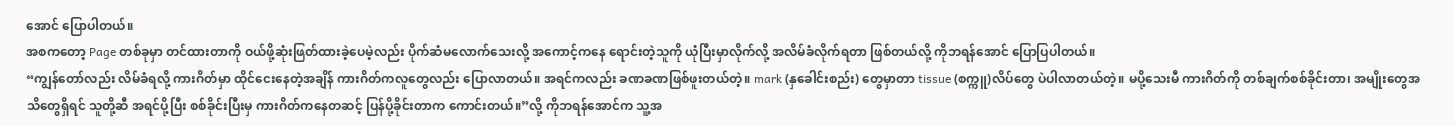အောင် ပြောပါတယ်။
အစကတော့ Page တစ်ခုမှာ တင်ထားတာကို ဝယ်ဖို့ဆုံးဖြတ်ထားခဲ့ပေမဲ့လည်း ပိုက်ဆံမလောက်သေးလို့ အကောင့်ကနေ ရောင်းတဲ့သူကို ယုံပြီးမှာလိုက်လို့ အလိမ်ခံလိုက်ရတာ ဖြစ်တယ်လို့ ကိုဘရန်အောင် ပြောပြပါတယ်။
“ကျွန်တော်လည်း လိမ်ခံရလို့ ကားဂိတ်မှာ ထိုင်ငေးနေတဲ့အချိန် ကားဂိတ်ကလူတွေလည်း ပြောလာတယ်။ အရင်ကလည်း ခဏခဏဖြစ်ဖူးတယ်တဲ့။ mark (နှခေါင်းစည်း) တွေမှာတာ tissue (စက္ကူ)လိပ်တွေ ပဲပါလာတယ်တဲ့။ မပို့သေးမီ ကားဂိတ်ကို တစ်ချက်စစ်ခိုင်းတာ၊ အမျိုးတွေအသိတွေရှိရင် သူတို့ဆီ အရင်ပို့ပြီး စစ်ခိုင်းပြီးမှ ကားဂိတ်ကနေတဆင့် ပြန်ပို့ခိုင်းတာက ကောင်းတယ်။”လို့ ကိုဘရန်အောင်က သူ့အ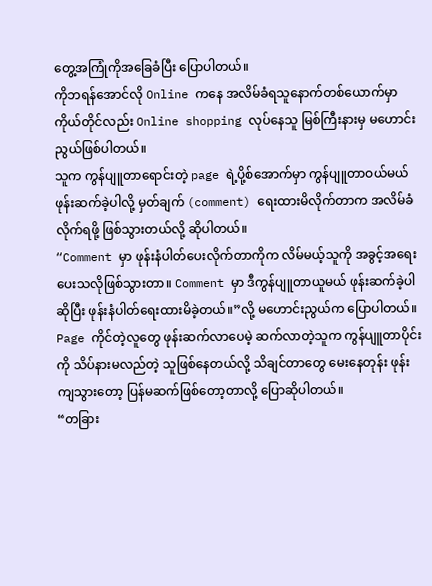တွေ့အကြုံကိုအခြေခံပြီး ပြောပါတယ်။
ကိုဘရန်အောင်လို Online ကနေ အလိမ်ခံရသူနောက်တစ်ယောက်မှာ ကိုယ်တိုင်လည်း Online shopping လုပ်နေသူ မြစ်ကြီးနားမှ မဟောင်းညွယ်ဖြစ်ပါတယ်။
သူက ကွန်ပျူတာရောင်းတဲ့ page ရဲ့ပို့စ်အောက်မှာ ကွန်ပျူတာဝယ်မယ် ဖုန်းဆက်ခဲ့ပါလို့ မှတ်ချက် (comment) ရေးထားမိလိုက်တာက အလိမ်ခံလိုက်ရဖို့ ဖြစ်သွားတယ်လို့ ဆိုပါတယ်။
“Comment မှာ ဖုန်းနံပါတ်ပေးလိုက်တာကိုက လိမ်မယ့်သူကို အခွင့်အရေးပေးသလိုဖြစ်သွားတာ။ Comment မှာ ဒီကွန်ပျူတာယူမယ် ဖုန်းဆက်ခဲ့ပါဆိုပြီး ဖုန်းနံပါတ်ရေးထားမိခဲ့တယ်။”လို့ မဟောင်းညွယ်က ပြောပါတယ်။
Page ကိုင်တဲ့လူတွေ ဖုန်းဆက်လာပေမဲ့ ဆက်လာတဲ့သူက ကွန်ပျူတာပိုင်းကို သိပ်နားမလည်တဲ့ သူဖြစ်နေတယ်လို့ သိချင်တာတွေ မေးနေတုန်း ဖုန်းကျသွားတော့ ပြန်မဆက်ဖြစ်တော့တာလို့ ပြောဆိုပါတယ်။
“တခြား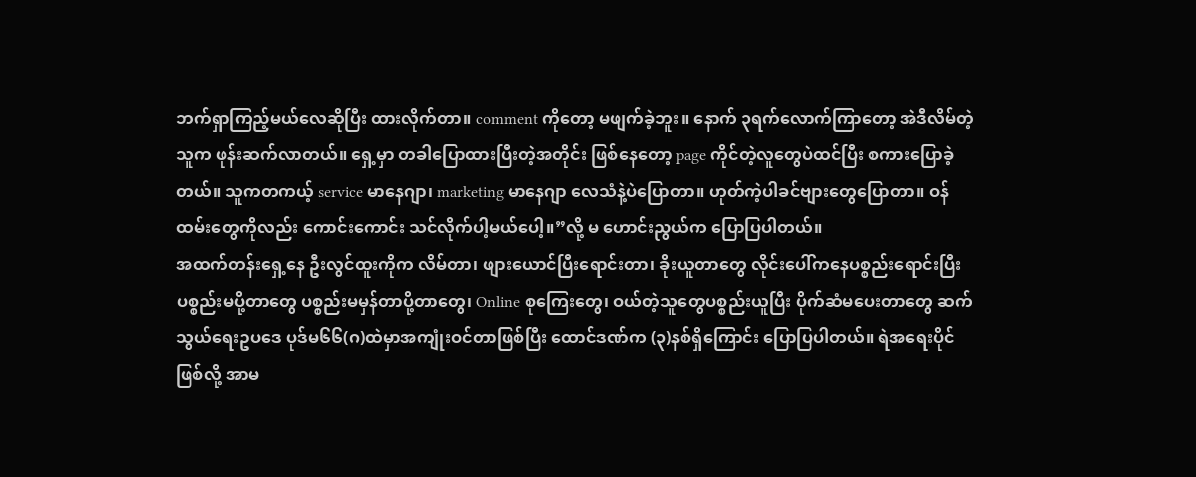ဘက်ရှာကြည့်မယ်လေဆိုပြီး ထားလိုက်တာ။ comment ကိုတော့ မဖျက်ခဲ့ဘူး။ နောက် ၃ရက်လောက်ကြာတော့ အဲဒီလိမ်တဲ့သူက ဖုန်းဆက်လာတယ်။ ရှေ့မှာ တခါပြောထားပြီးတဲ့အတိုင်း ဖြစ်နေတော့ page ကိုင်တဲ့လူတွေပဲထင်ပြီး စကားပြောခဲ့တယ်။ သူကတကယ့် service မာနေဂျာ၊ marketing မာနေဂျာ လေသံနဲ့ပဲပြောတာ။ ဟုတ်ကဲ့ပါခင်ဗျားတွေပြောတာ။ ဝန်ထမ်းတွေကိုလည်း ကောင်းကောင်း သင်လိုက်ပါ့မယ်ပေါ့။”လို့ မ ဟောင်းညွယ်က ပြောပြပါတယ်။
အထက်တန်းရှေ့နေ ဦးလွင်ထူးကိုက လိမ်တာ၊ ဖျားယောင်ပြီးရောင်းတာ၊ ခိုးယူတာတွေ လိုင်းပေါ်ကနေပစ္စည်းရောင်းပြီး ပစ္စည်းမပို့တာတွေ ပစ္စည်းမမှန်တာပို့တာတွေ၊ Online စုကြေးတွေ၊ ဝယ်တဲ့သူတွေပစ္စည်းယူပြီး ပိုက်ဆံမပေးတာတွေ ဆက်သွယ်ရေးဥပဒေ ပုဒ်မ၆၆(ဂ)ထဲမှာအကျုံးဝင်တာဖြစ်ပြီး ထောင်ဒဏ်က (၃)နစ်ရှိကြောင်း ပြောပြပါတယ်။ ရဲအရေးပိုင်ဖြစ်လို့ အာမ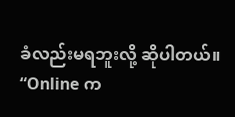ခံလည်းမရဘူးလို့ ဆိုပါတယ်။
“Online က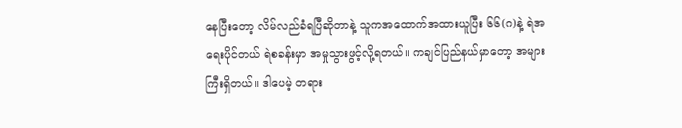နေပြီးတော့ လိမ်လည်ခံရပြီဆိုတာနဲ့ သူကအထောက်အထားယူပြီး ၆၆(ဂ)နဲ့ ရဲအရေးပိုင်တယ် ရဲစခန်းမှာ အမှုသွားဖွင့်လို့ရတယ်။ ကချင်ပြည်နယ်မှာတော့ အများကြီးရှိတယ်။ ဒါပေမဲ့ တရား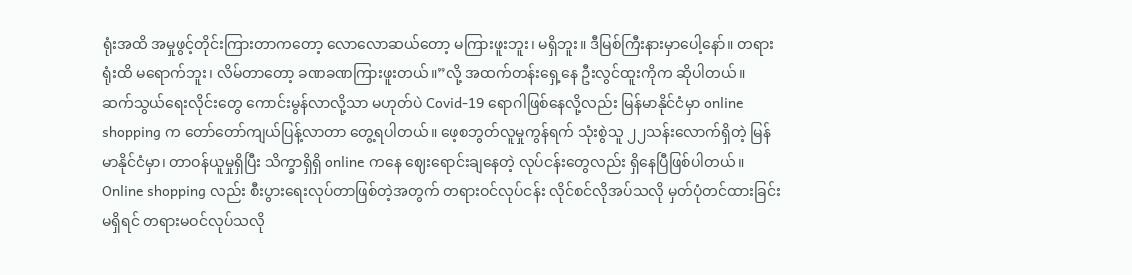ရုံးအထိ အမှုဖွင့်တိုင်းကြားတာကတော့ လောလောဆယ်တော့ မကြားဖူးဘူး၊ မရှိဘူး။ ဒီမြစ်ကြီးနားမှာပေါ့နော်။ တရားရုံးထိ မရောက်ဘူး၊ လိမ်တာတော့ ခဏခဏကြားဖူးတယ်။”လို့ အထက်တန်းရှေ့နေ ဦးလွင်ထူးကိုက ဆိုပါတယ်။
ဆက်သွယ်ရေးလိုင်းတွေ ကောင်းမွန်လာလို့သာ မဟုတ်ပဲ Covid-19 ရောဂါဖြစ်နေလို့လည်း မြန်မာနိုင်ငံမှာ online shopping က တော်တော်ကျယ်ပြန့်လာတာ တွေ့ရပါတယ်။ ဖေ့စဘွတ်လူမှုကွန်ရက် သုံးစွဲသူ ၂၂သန်းလောက်ရှိတဲ့ မြန်မာနိုင်ငံမှာ၊ တာဝန်ယူမှုရှိပြီး သိက္ခာရှိရှိ online ကနေ ဈေးရောင်းချနေတဲ့ လုပ်ငန်းတွေလည်း ရှိနေပြီဖြစ်ပါတယ်။
Online shopping လည်း စီးပွားရေးလုပ်တာဖြစ်တဲ့အတွက် တရားဝင်လုပ်ငန်း လိုင်စင်လိုအပ်သလို မှတ်ပုံတင်ထားခြင်းမရှိရင် တရားမဝင်လုပ်သလို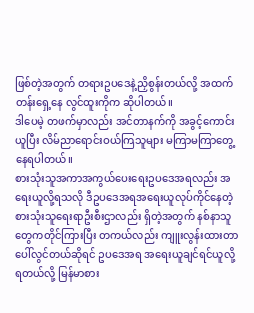ဖြစ်တဲ့အတွက် တရားဥပဒေနဲ့ညှိစွန်းတယ်လို့ အထက်တန်းရှေ့နေ လွင်ထူးကိုက ဆိုပါတယ်။
ဒါပေမဲ့ တဖက်မှာလည်း အင်တာနက်ကို အခွင့်ကောင်းယူပြီး လိမ်ညာရောင်းဝယ်ကြသူများ မကြာမကြာတွေ့နေရပါတယ်။
စားသုံးသူအကာအကွယ်ပေးရေးဥပဒေအရလည်း အရေးယူလို့ရသလို ဒီဥပဒေအရအရေးယူလုပ်ကိုင်နေတဲ့ စားသုံးသူရေးရာဦးစီးဌာလည်း ရှိတဲ့အတွက် နစ်နာသူတွေကတိုင်ကြားပြီး တကယ်လည်း ကျူးလွန်းထားတာ ပေါ်လွင်တယ်ဆိုရင် ဥပဒေအရ အရေးယူချင်ရင်ယူလို့ရတယ်လို့ မြန်မာစား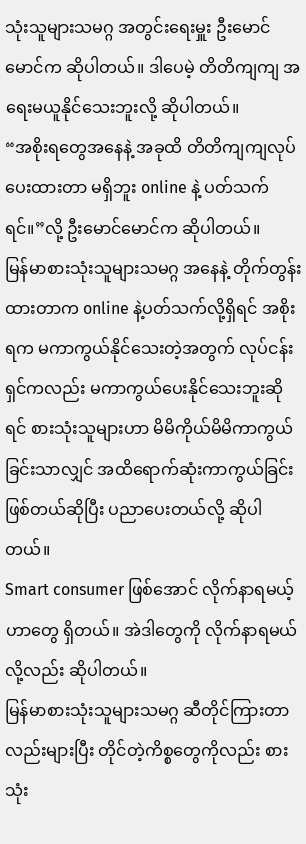သုံးသူများသမဂ္ဂ အတွင်းရေးမှူး ဦးမောင်မောင်က ဆိုပါတယ်။ ဒါပေမဲ့ တိတိကျကျ အရေးမယူနိုင်သေးဘူးလို့ ဆိုပါတယ်။
“အစိုးရတွေအနေနဲ့ အခုထိ တိတိကျကျလုပ်ပေးထားတာ မရှိဘူး online နဲ့ ပတ်သက်ရင်။”လို့ ဦးမောင်မောင်က ဆိုပါတယ်။
မြန်မာစားသုံးသူများသမဂ္ဂ အနေနဲ့ တိုက်တွန်းထားတာက online နဲ့ပတ်သက်လို့ရှိရင် အစိုးရက မကာကွယ်နိုင်သေးတဲ့အတွက် လုပ်ငန်းရှင်ကလည်း မကာကွယ်ပေးနိုင်သေးဘူးဆိုရင် စားသုံးသူများဟာ မိမိကိုယ်မိမိကာကွယ်ခြင်းသာလျှင် အထိရောက်ဆုံးကာကွယ်ခြင်းဖြစ်တယ်ဆိုပြီး ပညာပေးတယ်လို့ ဆိုပါတယ်။
Smart consumer ဖြစ်အောင် လိုက်နာရမယ့်ဟာတွေ ရှိတယ်။ အဲဒါတွေကို လိုက်နာရမယ်လို့လည်း ဆိုပါတယ်။
မြန်မာစားသုံးသူများသမဂ္ဂ ဆီတိုင်ကြားတာလည်းများပြီး တိုင်တဲ့ကိစ္စတွေကိုလည်း စားသုံး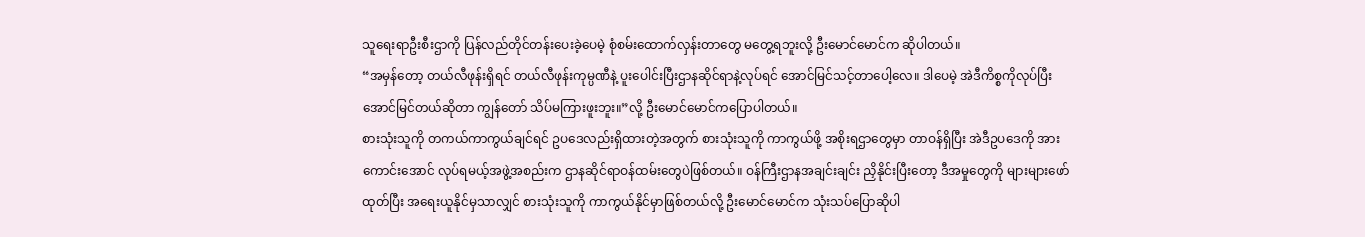သူရေးရာဦးစီးဌာကို ပြန်လည်တိုင်တန်းပေးခဲ့ပေမဲ့ စုံစမ်းထောက်လှန်းတာတွေ မတွေ့ရဘူးလို့ ဦးမောင်မောင်က ဆိုပါတယ်။
“အမှန်တော့ တယ်လီဖုန်းရှိရင် တယ်လီဖုန်းကုမ္ပဏီနဲ့ ပူးပေါင်းပြီးဌာနဆိုင်ရာနဲ့လုပ်ရင် အောင်မြင်သင့်တာပေါ့လေ။ ဒါပေမဲ့ အဲဒီကိစ္စကိုလုပ်ပြီး အောင်မြင်တယ်ဆိုတာ ကျွန်တော် သိပ်မကြားဖူးဘူး။”လို့ ဦးမောင်မောင်ကပြောပါတယ်။
စားသုံးသူကို တကယ်ကာကွယ်ချင်ရင် ဥပဒေလည်းရှိထားတဲ့အတွက် စားသုံးသူကို ကာကွယ်ဖို့ အစိုးရဌာတွေမှာ တာဝန်ရှိပြီး အဲဒီဥပဒေကို အားကောင်းအောင် လုပ်ရမယ့်အဖွဲ့အစည်းက ဌာနဆိုင်ရာဝန်ထမ်းတွေပဲဖြစ်တယ်။ ဝန်ကြီးဌာနအချင်းချင်း ညှိနိုင်းပြီးတော့ ဒီအမှုတွေကို များများဖော်ထုတ်ပြီး အရေးယူနိုင်မှသာလျှင် စားသုံးသူကို ကာကွယ်နိုင်မှာဖြစ်တယ်လို့ ဦးမောင်မောင်က သုံးသပ်ပြောဆိုပါ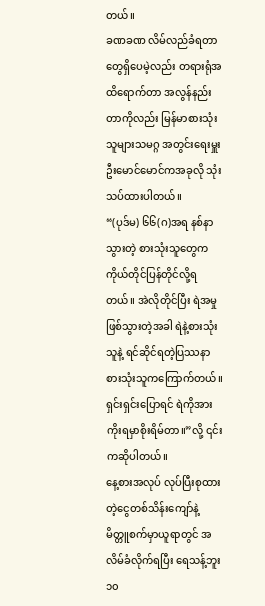တယ်။
ခဏခဏ လိမ်လည်ခံရတာတွေရှိပေမဲ့လည်း တရားရုံအထိရောက်တာ အလွန်နည်းတာကိုလည်း မြန်မာစားသုံးသူများသမဂ္ဂ အတွင်းရေးမှူး ဦးမောင်မောင်ကအခုလို သုံးသပ်ထားပါတယ်။
“(ပုဒ်မ) ၆၆(ဂ)အရ နစ်နာသွားတဲ့ စားသုံးသူတွေက ကိုယ်တိုင်ပြန်တိုင်လို့ရတယ်။ အဲလိုတိုင်ပြီး ရဲအမှုဖြစ်သွားတဲ့အခါ ရဲနဲ့စားသုံးသူနဲ့ ရင်ဆိုင်ရတဲ့ပြဿနာ စားသုံးသူကကြောက်တယ်။ ရှင်းရှင်းပြောရင် ရဲကိုအားကိုးရမှာစိုးရိမ်တာ။”လို့ ၎င်းကဆိုပါတယ်။
နေ့စားအလုပ် လုပ်ပြီးစုထားတဲ့ငွေတစ်သိန်းကျော်နဲ့ မိတ္တူစက်မှာယူရာတွင် အလိမ်ခံလိုက်ရပြီး ရေသန့်ဘူး ၁၀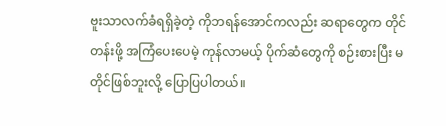ဗူးသာလက်ခံရရှိခဲ့တဲ့ ကိုဘရန်အောင်ကလည်း ဆရာတွေက တိုင်တန်းဖို့ အကြံပေးပေမဲ့ ကုန်လာမယ့် ပိုက်ဆံတွေကို စဉ်းစားပြီး မတိုင်ဖြစ်ဘူးလို့ ပြောပြပါတယ်။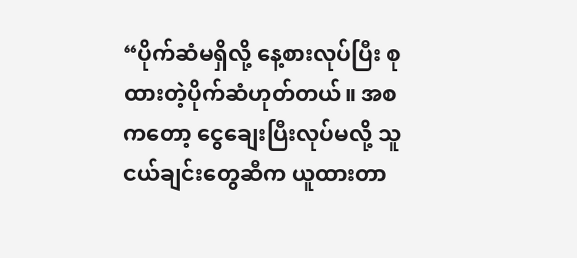“ပိုက်ဆံမရှိလို့ နေ့စားလုပ်ပြီး စုထားတဲ့ပိုက်ဆံဟုတ်တယ်။ အစကတော့ ငွေချေးပြီးလုပ်မလို့ သူငယ်ချင်းတွေဆီက ယူထားတာ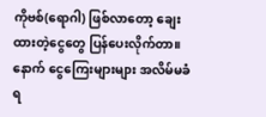ကိုဗစ်(ရောဂါ) ဖြစ်လာတော့ ချေးထားတဲ့ငွေတွေ ပြန်ပေးလိုက်တာ။ နောက် ငွေကြေးများများ အလိမ်မခံရ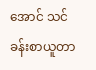အောင် သင်ခန်းစာယူတာ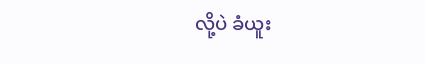လို့ပဲ ခံယူး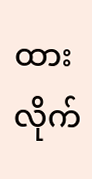ထားလိုက်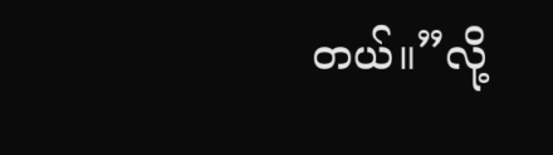တယ်။”လို့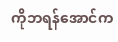ကိုဘရန်အောင်က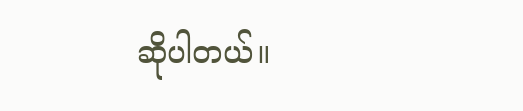ဆိုပါတယ်။